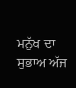ਮਨੁੱਖ ਦਾ ਸੁਭਾਅ ਅੱਜ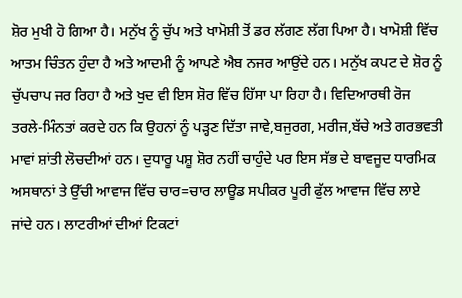ਸ਼ੋਰ ਮੁਖੀ ਹੋ ਗਿਆ ਹੈ। ਮਨੁੱਖ ਨੂੰ ਚੁੱਪ ਅਤੇ ਖਾਮੋਸ਼ੀ ਤੋਂ ਡਰ ਲੱਗਣ ਲੱਗ ਪਿਆ ਹੈ। ਖਾਮੋਸ਼ੀ ਵਿੱਚ ਆਤਮ ਚਿੰਤਨ ਹੁੰਦਾ ਹੈ ਅਤੇ ਆਦਮੀ ਨੂੰ ਆਪਣੇ ਐਬ ਨਜਰ ਆਉਂਦੇ ਹਨ। ਮਨੁੱਖ ਕਪਟ ਦੇ ਸ਼ੋਰ ਨੂੰ ਚੁੱਪਚਾਪ ਜਰ ਰਿਹਾ ਹੈ ਅਤੇ ਖੁਦ ਵੀ ਇਸ ਸ਼ੋਰ ਵਿੱਚ ਹਿੱਸਾ ਪਾ ਰਿਹਾ ਹੈ। ਵਿਦਿਆਰਥੀ ਰੋਜ ਤਰਲੇ-ਮਿੰਨਤਾਂ ਕਰਦੇ ਹਨ ਕਿ ਉਹਨਾਂ ਨੂੰ ਪੜ੍ਹਣ ਦਿੱਤਾ ਜਾਵੇ,ਬਜੁਰਗ, ਮਰੀਜ,ਬੱਚੇ ਅਤੇ ਗਰਭਵਤੀ ਮਾਵਾਂ ਸ਼ਾਂਤੀ ਲੋਚਦੀਆਂ ਹਨ। ਦੁਧਾਰੂ ਪਸ਼ੂ ਸ਼ੋਰ ਨਹੀਂ ਚਾਹੁੰਦੇ ਪਰ ਇਸ ਸੱਭ ਦੇ ਬਾਵਜੂਦ ਧਾਰਮਿਕ ਅਸਥਾਨਾਂ ਤੇ ਉੱਚੀ ਆਵਾਜ ਵਿੱਚ ਚਾਰ=ਚਾਰ ਲਾਊਡ ਸਪੀਕਰ ਪੂਰੀ ਫੁੱਲ ਆਵਾਜ ਵਿੱਚ ਲਾਏ ਜਾਂਦੇ ਹਨ। ਲਾਟਰੀਆਂ ਦੀਆਂ ਟਿਕਟਾਂ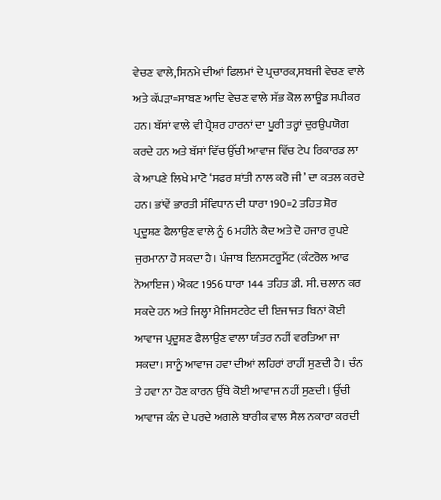ਵੇਚਣ ਵਾਲੇ,ਸਿਨਮੇ ਦੀਆਂ ਫਿਲਮਾਂ ਦੇ ਪ੍ਰਚਾਰਕ,ਸਬਜੀ ਵੇਚਣ ਵਾਲੇ ਅਤੇ ਕੱਪੜਾ=ਸਾਬਣ ਆਦਿ ਵੇਚਣ ਵਾਲੇ ਸੱਭ ਕੋਲ ਲਾਊਡ ਸਪੀਕਰ ਹਨ। ਬੱਸਾਂ ਵਾਲੇ ਵੀ ਪ੍ਰੈਸ਼ਰ ਹਾਰਨਾਂ ਦਾ ਪੂਰੀ ਤਰ੍ਹਾਂ ਦੁਰਉਪਯੋਗ ਕਰਦੇ ਹਨ ਅਤੇ ਬੱਸਾਂ ਵਿੱਚ ਉੱਚੀ ਆਵਾਜ ਵਿੱਚ ਟੇਪ ਰਿਕਾਰਡ ਲਾ ਕੇ ਆਪਣੇ ਲਿਖੇ ਮਾਟੋ ‘ਸਫਰ ਸ਼ਾਂਤੀ ਨਾਲ ਕਰੋ ਜੀ’ ਦਾ ਕਤਲ ਕਰਦੇ ਹਨ। ਭਾਂਵੇਂ ਭਾਰਤੀ ਸੰਵਿਧਾਨ ਦੀ ਧਾਰਾ 190=2 ਤਹਿਤ ਸ਼ੋਰ ਪ੍ਰਦੂਸ਼ਣ ਫੈਲਾਉਣ ਵਾਲੇ ਨੂੰ 6 ਮਹੀਨੇ ਕੈਦ ਅਤੇ ਦੋ ਹਜਾਰ ਰੁਪਏ ਜੁਰਮਾਨਾ ਹੋ ਸਕਦਾ ਹੈ। ਪੰਜਾਬ ਇਨਸਟਰੂਮੈਂਟ (ਕੰਟਰੋਲ ਆਫ ਨੋਆਇਜ) ਐਕਟ 1956 ਧਾਰਾ 144 ਤਹਿਤ ਡੀ. ਸੀ. ਚਲਾਨ ਕਰ ਸਕਦੇ ਹਨ ਅਤੇ ਜਿਲ੍ਹਾ ਮੈਜਿਸਟਰੇਟ ਦੀ ਇਜਾਜਤ ਬਿਨਾਂ ਕੋਈ ਆਵਾਜ ਪ੍ਰਦੂਸ਼ਣ ਫੈਲਾਉਣ ਵਾਲਾ ਯੰਤਰ ਨਹੀਂ ਵਰਤਿਆ ਜਾ ਸਕਦਾ। ਸਾਨੂੰ ਆਵਾਜ ਹਵਾ ਦੀਆਂ ਲਹਿਰਾਂ ਰਾਹੀਂ ਸੁਣਦੀ ਹੈ। ਚੰਨ ਤੇ ਹਵਾ ਨਾ ਹੋਣ ਕਾਰਨ ਉੱਥੇ ਕੋਈ ਆਵਾਜ ਨਹੀਂ ਸੁਣਦੀ। ਉੱਚੀ ਆਵਾਜ ਕੰਨ ਦੇ ਪਰਦੇ ਅਗਲੇ ਬਾਰੀਕ ਵਾਲ ਸੈਲ ਨਕਾਰਾ ਕਰਦੀ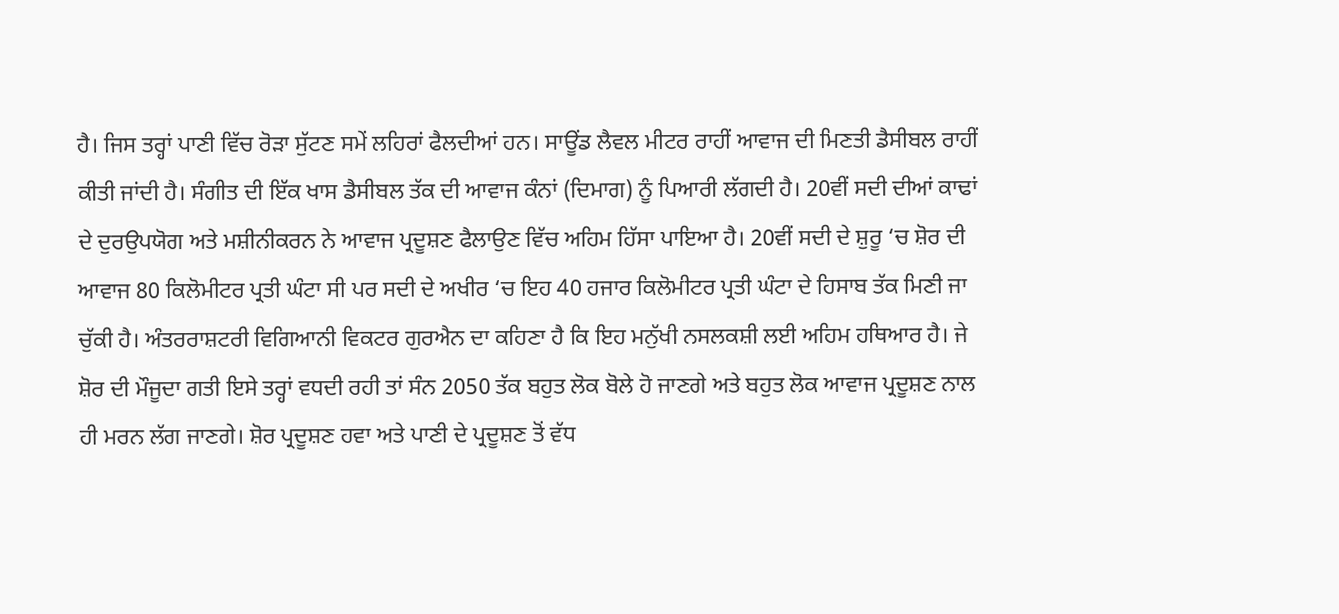ਹੈ। ਜਿਸ ਤਰ੍ਹਾਂ ਪਾਣੀ ਵਿੱਚ ਰੋੜਾ ਸੁੱਟਣ ਸਮੇਂ ਲਹਿਰਾਂ ਫੈਲਦੀਆਂ ਹਨ। ਸਾਊਂਡ ਲੈਵਲ ਮੀਟਰ ਰਾਹੀਂ ਆਵਾਜ ਦੀ ਮਿਣਤੀ ਡੈਸੀਬਲ ਰਾਹੀਂ ਕੀਤੀ ਜਾਂਦੀ ਹੈ। ਸੰਗੀਤ ਦੀ ਇੱਕ ਖਾਸ ਡੈਸੀਬਲ ਤੱਕ ਦੀ ਆਵਾਜ ਕੰਨਾਂ (ਦਿਮਾਗ) ਨੂੰ ਪਿਆਰੀ ਲੱਗਦੀ ਹੈ। 20ਵੀਂ ਸਦੀ ਦੀਆਂ ਕਾਢਾਂ ਦੇ ਦੁਰਉਪਯੋਗ ਅਤੇ ਮਸ਼ੀਨੀਕਰਨ ਨੇ ਆਵਾਜ ਪ੍ਰਦੂਸ਼ਣ ਫੈਲਾਉਣ ਵਿੱਚ ਅਹਿਮ ਹਿੱਸਾ ਪਾਇਆ ਹੈ। 20ਵੀਂ ਸਦੀ ਦੇ ਸ਼ੁਰੂ ‘ਚ ਸ਼ੋਰ ਦੀ ਆਵਾਜ 80 ਕਿਲੋਮੀਟਰ ਪ੍ਰਤੀ ਘੰਟਾ ਸੀ ਪਰ ਸਦੀ ਦੇ ਅਖੀਰ ‘ਚ ਇਹ 40 ਹਜਾਰ ਕਿਲੋਮੀਟਰ ਪ੍ਰਤੀ ਘੰਟਾ ਦੇ ਹਿਸਾਬ ਤੱਕ ਮਿਣੀ ਜਾ ਚੁੱਕੀ ਹੈ। ਅੰਤਰਰਾਸ਼ਟਰੀ ਵਿਗਿਆਨੀ ਵਿਕਟਰ ਗੁਰਐਨ ਦਾ ਕਹਿਣਾ ਹੈ ਕਿ ਇਹ ਮਨੁੱਖੀ ਨਸਲਕਸ਼ੀ ਲਈ ਅਹਿਮ ਹਥਿਆਰ ਹੈ। ਜੇ ਸ਼ੋਰ ਦੀ ਮੌਜੂਦਾ ਗਤੀ ਇਸੇ ਤਰ੍ਹਾਂ ਵਧਦੀ ਰਹੀ ਤਾਂ ਸੰਨ 2050 ਤੱਕ ਬਹੁਤ ਲੋਕ ਬੋਲੇ ਹੋ ਜਾਣਗੇ ਅਤੇ ਬਹੁਤ ਲੋਕ ਆਵਾਜ ਪ੍ਰਦੂਸ਼ਣ ਨਾਲ ਹੀ ਮਰਨ ਲੱਗ ਜਾਣਗੇ। ਸ਼ੋਰ ਪ੍ਰਦੂਸ਼ਣ ਹਵਾ ਅਤੇ ਪਾਣੀ ਦੇ ਪ੍ਰਦੂਸ਼ਣ ਤੋਂ ਵੱਧ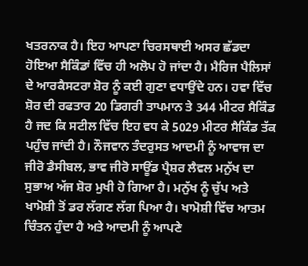ਖਤਰਨਾਕ ਹੈ। ਇਹ ਆਪਣਾ ਚਿਰਸਥਾਈ ਅਸਰ ਛੱਡਦਾ ਹੋਇਆ ਸੈਕਿੰਡਾਂ ਵਿੱਚ ਹੀ ਅਲੋਪ ਹੋ ਜਾਂਦਾ ਹੈ। ਮੈਰਿਜ ਪੈਲਿਸਾਂ ਦੇ ਆਰਕੈਸਟਰਾ ਸ਼ੋਰ ਨੂੰ ਕਈ ਗੁਣਾ ਵਧਾਉਂਦੇ ਹਨ। ਹਵਾ ਵਿੱਚ ਸ਼ੋਰ ਦੀ ਰਫਤਾਰ 20 ਡਿਗਰੀ ਤਾਪਮਾਨ ਤੇ 344 ਮੀਟਰ ਸੈਕਿੰਡ ਹੈ ਜਦ ਕਿ ਸਟੀਲ ਵਿੱਚ ਇਹ ਵਧ ਕੇ 5029 ਮੀਟਰ ਸੈਕਿੰਡ ਤੱਕ ਪਹੁੰਚ ਜਾਂਦੀ ਹੈ। ਨੌਜਵਾਨ ਤੰਦਰੁਸਤ ਆਦਮੀ ਨੂੰ ਆਵਾਜ ਦਾ ਜੀਰੋ ਡੈਸੀਬਲ, ਭਾਵ ਜੀਰੋ ਸਾਊਂਡ ਪ੍ਰੈਸ਼ਰ ਲੈਵਲ ਮਨੁੱਖ ਦਾ ਸੁਭਾਅ ਅੱਜ ਸ਼ੋਰ ਮੁਖੀ ਹੋ ਗਿਆ ਹੈ। ਮਨੁੱਖ ਨੂੰ ਚੁੱਪ ਅਤੇ ਖਾਮੋਸ਼ੀ ਤੋਂ ਡਰ ਲੱਗਣ ਲੱਗ ਪਿਆ ਹੈ। ਖਾਮੋਸ਼ੀ ਵਿੱਚ ਆਤਮ ਚਿੰਤਨ ਹੁੰਦਾ ਹੈ ਅਤੇ ਆਦਮੀ ਨੂੰ ਆਪਣੇ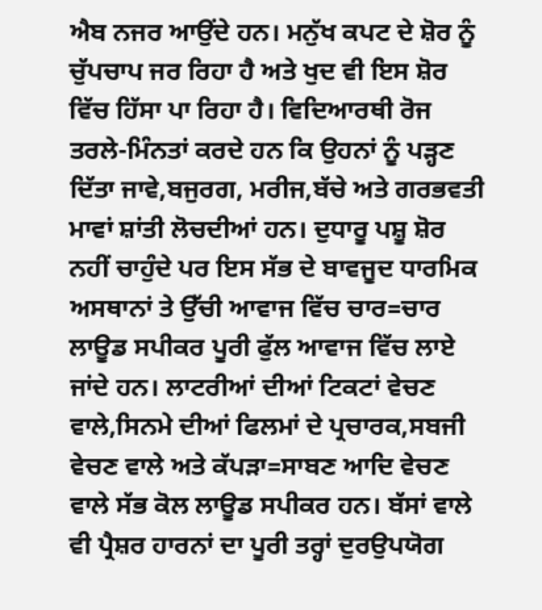ਐਬ ਨਜਰ ਆਉਂਦੇ ਹਨ। ਮਨੁੱਖ ਕਪਟ ਦੇ ਸ਼ੋਰ ਨੂੰ ਚੁੱਪਚਾਪ ਜਰ ਰਿਹਾ ਹੈ ਅਤੇ ਖੁਦ ਵੀ ਇਸ ਸ਼ੋਰ ਵਿੱਚ ਹਿੱਸਾ ਪਾ ਰਿਹਾ ਹੈ। ਵਿਦਿਆਰਥੀ ਰੋਜ ਤਰਲੇ-ਮਿੰਨਤਾਂ ਕਰਦੇ ਹਨ ਕਿ ਉਹਨਾਂ ਨੂੰ ਪੜ੍ਹਣ ਦਿੱਤਾ ਜਾਵੇ,ਬਜੁਰਗ, ਮਰੀਜ,ਬੱਚੇ ਅਤੇ ਗਰਭਵਤੀ ਮਾਵਾਂ ਸ਼ਾਂਤੀ ਲੋਚਦੀਆਂ ਹਨ। ਦੁਧਾਰੂ ਪਸ਼ੂ ਸ਼ੋਰ ਨਹੀਂ ਚਾਹੁੰਦੇ ਪਰ ਇਸ ਸੱਭ ਦੇ ਬਾਵਜੂਦ ਧਾਰਮਿਕ ਅਸਥਾਨਾਂ ਤੇ ਉੱਚੀ ਆਵਾਜ ਵਿੱਚ ਚਾਰ=ਚਾਰ ਲਾਊਡ ਸਪੀਕਰ ਪੂਰੀ ਫੁੱਲ ਆਵਾਜ ਵਿੱਚ ਲਾਏ ਜਾਂਦੇ ਹਨ। ਲਾਟਰੀਆਂ ਦੀਆਂ ਟਿਕਟਾਂ ਵੇਚਣ ਵਾਲੇ,ਸਿਨਮੇ ਦੀਆਂ ਫਿਲਮਾਂ ਦੇ ਪ੍ਰਚਾਰਕ,ਸਬਜੀ ਵੇਚਣ ਵਾਲੇ ਅਤੇ ਕੱਪੜਾ=ਸਾਬਣ ਆਦਿ ਵੇਚਣ ਵਾਲੇ ਸੱਭ ਕੋਲ ਲਾਊਡ ਸਪੀਕਰ ਹਨ। ਬੱਸਾਂ ਵਾਲੇ ਵੀ ਪ੍ਰੈਸ਼ਰ ਹਾਰਨਾਂ ਦਾ ਪੂਰੀ ਤਰ੍ਹਾਂ ਦੁਰਉਪਯੋਗ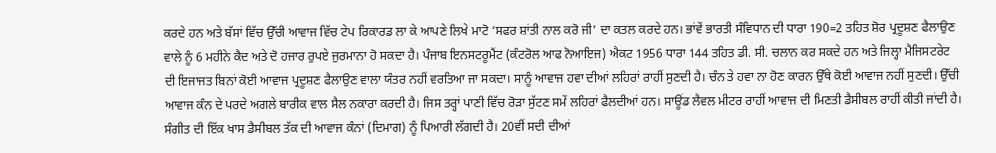ਕਰਦੇ ਹਨ ਅਤੇ ਬੱਸਾਂ ਵਿੱਚ ਉੱਚੀ ਆਵਾਜ ਵਿੱਚ ਟੇਪ ਰਿਕਾਰਡ ਲਾ ਕੇ ਆਪਣੇ ਲਿਖੇ ਮਾਟੋ ‘ਸਫਰ ਸ਼ਾਂਤੀ ਨਾਲ ਕਰੋ ਜੀ’ ਦਾ ਕਤਲ ਕਰਦੇ ਹਨ। ਭਾਂਵੇਂ ਭਾਰਤੀ ਸੰਵਿਧਾਨ ਦੀ ਧਾਰਾ 190=2 ਤਹਿਤ ਸ਼ੋਰ ਪ੍ਰਦੂਸ਼ਣ ਫੈਲਾਉਣ ਵਾਲੇ ਨੂੰ 6 ਮਹੀਨੇ ਕੈਦ ਅਤੇ ਦੋ ਹਜਾਰ ਰੁਪਏ ਜੁਰਮਾਨਾ ਹੋ ਸਕਦਾ ਹੈ। ਪੰਜਾਬ ਇਨਸਟਰੂਮੈਂਟ (ਕੰਟਰੋਲ ਆਫ ਨੋਆਇਜ) ਐਕਟ 1956 ਧਾਰਾ 144 ਤਹਿਤ ਡੀ. ਸੀ. ਚਲਾਨ ਕਰ ਸਕਦੇ ਹਨ ਅਤੇ ਜਿਲ੍ਹਾ ਮੈਜਿਸਟਰੇਟ ਦੀ ਇਜਾਜਤ ਬਿਨਾਂ ਕੋਈ ਆਵਾਜ ਪ੍ਰਦੂਸ਼ਣ ਫੈਲਾਉਣ ਵਾਲਾ ਯੰਤਰ ਨਹੀਂ ਵਰਤਿਆ ਜਾ ਸਕਦਾ। ਸਾਨੂੰ ਆਵਾਜ ਹਵਾ ਦੀਆਂ ਲਹਿਰਾਂ ਰਾਹੀਂ ਸੁਣਦੀ ਹੈ। ਚੰਨ ਤੇ ਹਵਾ ਨਾ ਹੋਣ ਕਾਰਨ ਉੱਥੇ ਕੋਈ ਆਵਾਜ ਨਹੀਂ ਸੁਣਦੀ। ਉੱਚੀ ਆਵਾਜ ਕੰਨ ਦੇ ਪਰਦੇ ਅਗਲੇ ਬਾਰੀਕ ਵਾਲ ਸੈਲ ਨਕਾਰਾ ਕਰਦੀ ਹੈ। ਜਿਸ ਤਰ੍ਹਾਂ ਪਾਣੀ ਵਿੱਚ ਰੋੜਾ ਸੁੱਟਣ ਸਮੇਂ ਲਹਿਰਾਂ ਫੈਲਦੀਆਂ ਹਨ। ਸਾਊਂਡ ਲੈਵਲ ਮੀਟਰ ਰਾਹੀਂ ਆਵਾਜ ਦੀ ਮਿਣਤੀ ਡੈਸੀਬਲ ਰਾਹੀਂ ਕੀਤੀ ਜਾਂਦੀ ਹੈ। ਸੰਗੀਤ ਦੀ ਇੱਕ ਖਾਸ ਡੈਸੀਬਲ ਤੱਕ ਦੀ ਆਵਾਜ ਕੰਨਾਂ (ਦਿਮਾਗ) ਨੂੰ ਪਿਆਰੀ ਲੱਗਦੀ ਹੈ। 20ਵੀਂ ਸਦੀ ਦੀਆਂ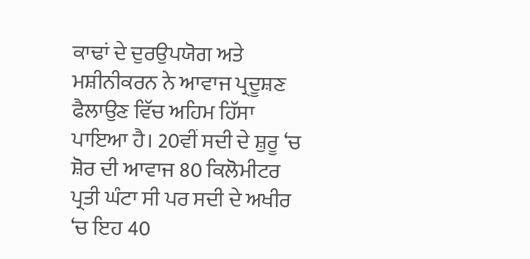ਕਾਢਾਂ ਦੇ ਦੁਰਉਪਯੋਗ ਅਤੇ ਮਸ਼ੀਨੀਕਰਨ ਨੇ ਆਵਾਜ ਪ੍ਰਦੂਸ਼ਣ ਫੈਲਾਉਣ ਵਿੱਚ ਅਹਿਮ ਹਿੱਸਾ ਪਾਇਆ ਹੈ। 20ਵੀਂ ਸਦੀ ਦੇ ਸ਼ੁਰੂ ‘ਚ ਸ਼ੋਰ ਦੀ ਆਵਾਜ 80 ਕਿਲੋਮੀਟਰ ਪ੍ਰਤੀ ਘੰਟਾ ਸੀ ਪਰ ਸਦੀ ਦੇ ਅਖੀਰ ‘ਚ ਇਹ 40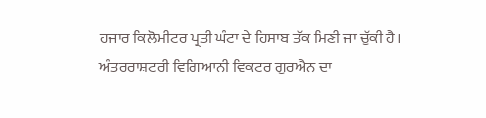ਹਜਾਰ ਕਿਲੋਮੀਟਰ ਪ੍ਰਤੀ ਘੰਟਾ ਦੇ ਹਿਸਾਬ ਤੱਕ ਮਿਣੀ ਜਾ ਚੁੱਕੀ ਹੈ। ਅੰਤਰਰਾਸ਼ਟਰੀ ਵਿਗਿਆਨੀ ਵਿਕਟਰ ਗੁਰਐਨ ਦਾ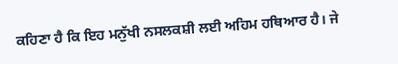ਕਹਿਣਾ ਹੈ ਕਿ ਇਹ ਮਨੁੱਖੀ ਨਸਲਕਸ਼ੀ ਲਈ ਅਹਿਮ ਹਥਿਆਰ ਹੈ। ਜੇ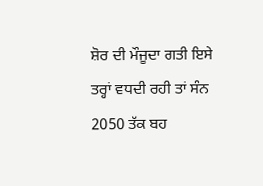ਸ਼ੋਰ ਦੀ ਮੌਜੂਦਾ ਗਤੀ ਇਸੇ ਤਰ੍ਹਾਂ ਵਧਦੀ ਰਹੀ ਤਾਂ ਸੰਨ 2050 ਤੱਕ ਬਹ